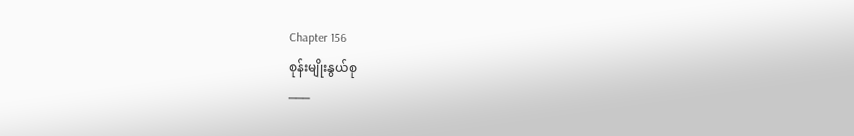Chapter 156
စုန်းမျိုးနွယ်စု
───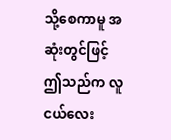သို့စေကာမူ အဆုံးတွင်ဖြင့် ဤသည်က လူငယ်လေး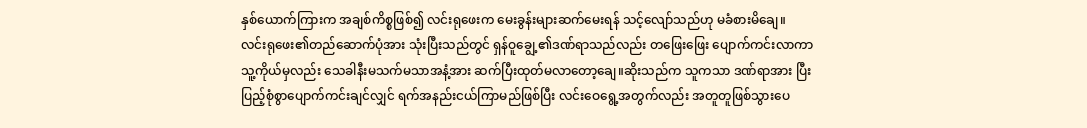နှစ်ယောက်ကြားက အချစ်ကိစ္စဖြစ်၍ လင်းရုဖေးက မေးခွန်းများဆက်မေးရန် သင့်လျော်သည်ဟု မခံစားမိချေ။
လင်းရုဖေး၏တည်ဆောက်ပုံအား သုံးပြီးသည်တွင် ရှန်ဝူချွေ့၏ဒဏ်ရာသည်လည်း တဖြေးဖြေး ပျောက်ကင်းလာကာ သူ့ကိုယ်မှလည်း သေခါနီးမသက်မသာအနံ့အား ဆက်ပြီးထုတ်မလာတော့ချေ။ဆိုးသည်က သူကသာ ဒဏ်ရာအား ပြီးပြည့်စုံစွာပျောက်ကင်းချင်လျှင် ရက်အနည်းငယ်ကြာမည်ဖြစ်ပြီး လင်းဝေရွေ့အတွက်လည်း အတူတူဖြစ်သွားပေ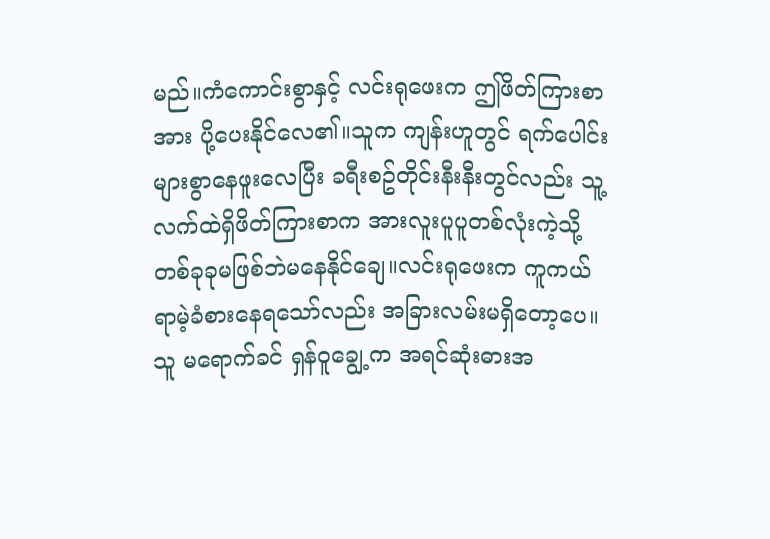မည်။ကံကောင်းစွာနှင့် လင်းရုဖေးက ဤဖိတ်ကြားစာအား ပို့ပေးနိုင်လေ၏။သူက ကျန်းဟူတွင် ရက်ပေါင်းများစွာနေဖူးလေပြီး ခရီးစဥ်တိုင်းနီးနီးတွင်လည်း သူ့လက်ထဲရှိဖိတ်ကြားစာက အားလူးပူပူတစ်လုံးကဲ့သို့ တစ်ခုခုမဖြစ်ဘဲမနေနိုင်ချေ။လင်းရုဖေးက ကူကယ်ရာမဲ့ခံစားနေရသော်လည်း အခြားလမ်းမရှိတော့ပေ။သူ မရောက်ခင် ရှန်ဝူချွေ့က အရင်ဆုံးဓားအ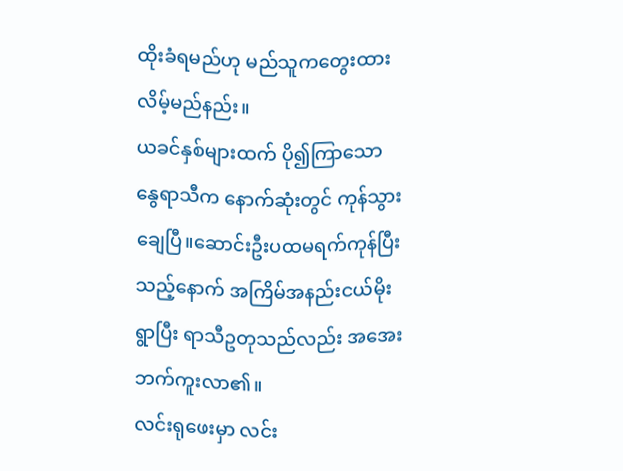ထိုးခံရမည်ဟု မည်သူကတွေးထားလိမ့်မည်နည်း။
ယခင်နှစ်များထက် ပို၍ကြာသော နွေရာသီက နောက်ဆုံးတွင် ကုန်သွားချေပြီ။ဆောင်းဦးပထမရက်ကုန်ပြီးသည့်နောက် အကြိမ်အနည်းငယ်မိုးရွာပြီး ရာသီဥတုသည်လည်း အအေးဘက်ကူးလာ၏။
လင်းရုဖေးမှာ လင်း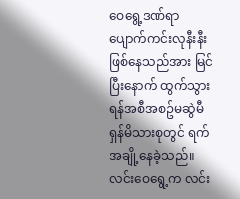ဝေရွေ့ဒဏ်ရာ ပျောက်ကင်းလုနီးနီးဖြစ်နေသည်အား မြင်ပြီးနောက် ထွက်သွားရန်အစီအစဥ်မဆွဲမီ ရှန်မိသားစုတွင် ရက်အချို့နေခဲ့သည်။
လင်းဝေရွေ့က လင်း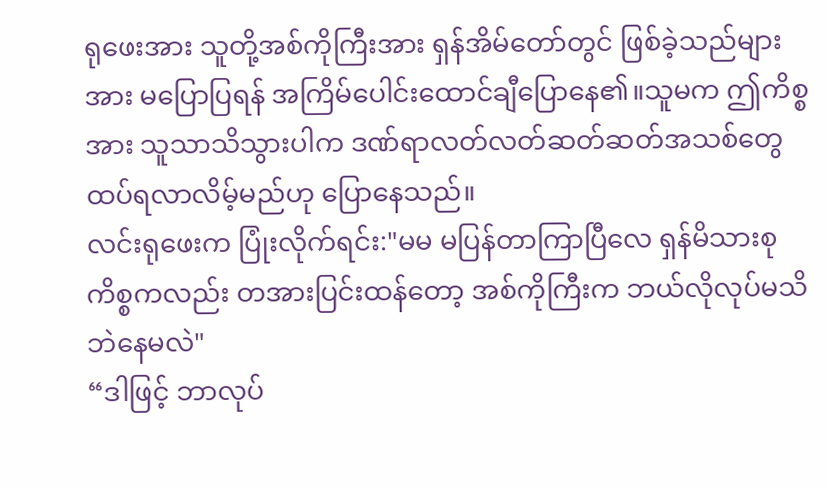ရုဖေးအား သူတို့အစ်ကိုကြီးအား ရှန်အိမ်တော်တွင် ဖြစ်ခဲ့သည်များအား မပြောပြရန် အကြိမ်ပေါင်းထောင်ချီပြောနေ၏။သူမက ဤကိစ္စအား သူသာသိသွားပါက ဒဏ်ရာလတ်လတ်ဆတ်ဆတ်အသစ်တွေထပ်ရလာလိမ့်မည်ဟု ပြောနေသည်။
လင်းရုဖေးက ပြုံးလိုက်ရင်း:"မမ မပြန်တာကြာပြီလေ ရှန်မိသားစုကိစ္စကလည်း တအားပြင်းထန်တော့ အစ်ကိုကြီးက ဘယ်လိုလုပ်မသိဘဲနေမလဲ"
“ဒါဖြင့် ဘာလုပ်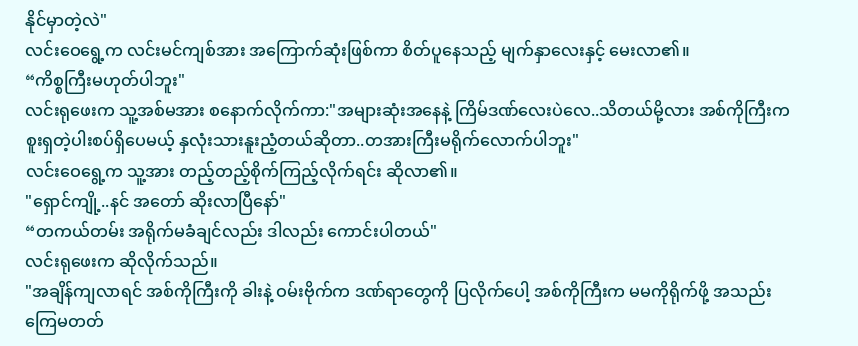နိုင်မှာတဲ့လဲ"
လင်းဝေရွေ့က လင်းမင်ကျစ်အား အကြောက်ဆုံးဖြစ်ကာ စိတ်ပူနေသည့် မျက်နှာလေးနှင့် မေးလာ၏။
“ကိစ္စကြီးမဟုတ်ပါဘူး"
လင်းရုဖေးက သူ့အစ်မအား စနောက်လိုက်ကာ:"အများဆုံးအနေနဲ့ ကြိမ်ဒဏ်လေးပဲလေ..သိတယ်မို့လား အစ်ကိုကြီးက စူးရှတဲ့ပါးစပ်ရှိပေမယ့် နှလုံးသားနူးညံ့တယ်ဆိုတာ..တအားကြီးမရိုက်လောက်ပါဘူး"
လင်းဝေရွေ့က သူ့အား တည့်တည့်စိုက်ကြည့်လိုက်ရင်း ဆိုလာ၏။
"ရှောင်ကျို့..နင် အတော် ဆိုးလာပြီနော်"
“တကယ်တမ်း အရိုက်မခံချင်လည်း ဒါလည်း ကောင်းပါတယ်"
လင်းရုဖေးက ဆိုလိုက်သည်။
"အချိန်ကျလာရင် အစ်ကိုကြီးကို ခါးနဲ့ ဝမ်းဗိုက်က ဒဏ်ရာတွေကို ပြလိုက်ပေါ့ အစ်ကိုကြီးက မမကိုရိုက်ဖို့ အသည်းကြေမတတ်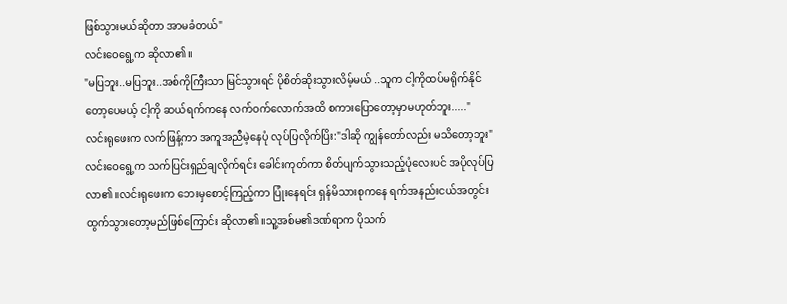ဖြစ်သွားမယ်ဆိုတာ အာမခံတယ်"
လင်းဝေရွေ့က ဆိုလာ၏။
"မပြဘူး..မပြဘူး..အစ်ကိုကြီးသာ မြင်သွားရင် ပိုစိတ်ဆိုးသွားလိမ့်မယ် ..သူက ငါ့ကိုထပ်မရိုက်နိုင်တော့ပေမယ့် ငါ့ကို ဆယ်ရက်ကနေ လက်ဝက်လောက်အထိ စကားပြောတော့မှာမဟုတ်ဘူး....."
လင်းရုဖေးက လက်ဖြန့်ကာ အကူအညီမဲ့နေပုံ လုပ်ပြလိုက်ပြိး:"ဒါဆို ကျွန်တော်လည်း မသိတော့ဘူး"
လင်းဝေရွေ့က သက်ပြင်းရှည်ချလိုက်ရင်း ခေါင်းကုတ်ကာ စိတ်ပျက်သွားသည့်ပုံလေးပင် အပိုလုပ်ပြလာ၏။လင်းရုဖေးက ဘေးမှစောင့်ကြည့်ကာ ပြုံးနေရင်း ရှန်မိသားစုကနေ ရက်အနည်းငယ်အတွင်း ထွက်သွားတော့မည်ဖြစ်ကြောင်း ဆိုလာ၏။သူ့အစ်မ၏ဒဏ်ရာက ပိုသက်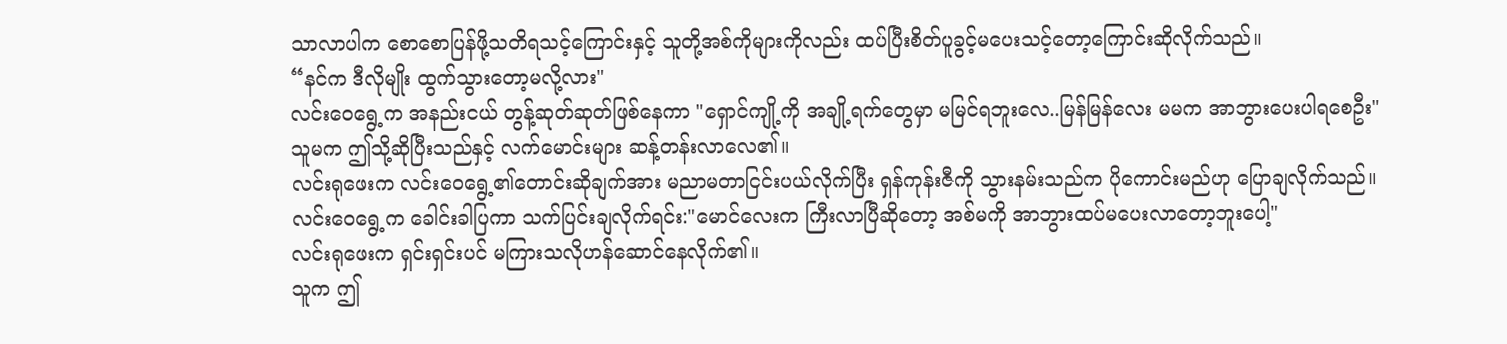သာလာပါက စောစောပြန်ဖို့သတိရသင့်ကြောင်းနှင့် သူတို့အစ်ကိုများကိုလည်း ထပ်ပြီးစိတ်ပူခွင့်မပေးသင့်တော့ကြောင်းဆိုလိုက်သည်။
“နင်က ဒီလိုမျိုး ထွက်သွားတော့မလို့လား"
လင်းဝေရွေ့က အနည်းငယ် တွန့်ဆုတ်ဆုတ်ဖြစ်နေကာ "ရှောင်ကျို့ကို အချို့ရက်တွေမှာ မမြင်ရဘူးလေ..မြန်မြန်လေး မမက အာဘွားပေးပါရစေဦး"
သူမက ဤသို့ဆိုပြီးသည်နှင့် လက်မောင်းများ ဆန့်တန်းလာလေ၏။
လင်းရုဖေးက လင်းဝေရွေ့၏တောင်းဆိုချက်အား မညာမတာငြင်းပယ်လိုက်ပြီး ရှန်ကုန်းဇီကို သွားနမ်းသည်က ပိုကောင်းမည်ဟု ပြောချလိုက်သည်။
လင်းဝေရွေ့က ခေါင်းခါပြကာ သက်ပြင်းချလိုက်ရင်း:"မောင်လေးက ကြီးလာပြီဆိုတော့ အစ်မကို အာဘွားထပ်မပေးလာတော့ဘူးပေါ့"
လင်းရုဖေးက ရှင်းရှင်းပင် မကြားသလိုဟန်ဆောင်နေလိုက်၏။
သူက ဤ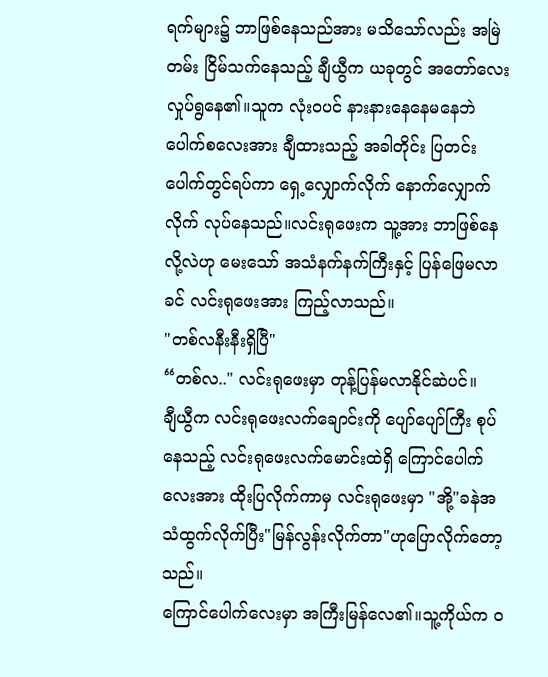ရက်များ၌ ဘာဖြစ်နေသည်အား မသိသော်လည်း အမြဲတမ်း ငြိမ်သက်နေသည့် ချီယွီက ယခုတွင် အတော်လေးလှုပ်ရွနေ၏။သူက လုံးဝပင် နားနားနေနေမနေဘဲ ပေါက်စလေးအား ချီထားသည့် အခါတိုင်း ပြတင်းပေါက်တွင်ရပ်ကာ ရှေ့လျှောက်လိုက် နောက်လျှောက်လိုက် လုပ်နေသည်။လင်းရုဖေးက သူ့အား ဘာဖြစ်နေလို့လဲဟု မေးသော် အသံနက်နက်ကြီးနှင့် ပြန်ဖြေမလာခင် လင်းရုဖေးအား ကြည့်လာသည်။
"တစ်လနီးနီးရှိပြီ"
“တစ်လ.." လင်းရုဖေးမှာ တုန့်ပြန်မလာနိုင်ဆဲပင်။
ချီယွီက လင်းရုဖေးလက်ချောင်းကို ပျော်ပျော်ကြီး စုပ်နေသည့် လင်းရုဖေးလက်မောင်းထဲရှိ ကြောင်ပေါက်လေးအား ထိုးပြလိုက်ကာမှ လင်းရုဖေးမှာ "အို့"ခနဲအသံထွက်လိုက်ပြီး"မြန်လွန်းလိုက်တာ"ဟုပြောလိုက်တော့သည်။
ကြောင်ပေါက်လေးမှာ အကြီးမြန်လေ၏။သူ့ကိုယ်က ဝ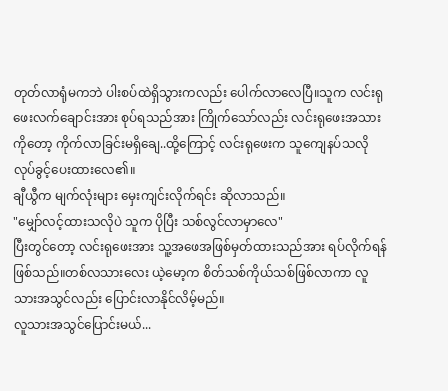တုတ်လာရုံမကဘဲ ပါးစပ်ထဲရှိသွားကလည်း ပေါက်လာလေပြီ။သူက လင်းရုဖေးလက်ချောင်းအား စုပ်ရသည်အား ကြိုက်သော်လည်း လင်းရုဖေးအသားကိုတော့ ကိုက်လာခြင်းမရှိချေ..ထို့ကြောင့် လင်းရုဖေးက သူကျေနပ်သလို လုပ်ခွင့်ပေးထားလေ၏။
ချီယွီက မျက်လုံးများ မှေးကျင်းလိုက်ရင်း ဆိုလာသည်။
"မျှော်လင့်ထားသလိုပဲ သူက ပိုပြီး သစ်လွင်လာမှာလေ"
ပြီးတွင်တော့ လင်းရုဖေးအား သူ့အဖေအဖြစ်မှတ်ထားသည်အား ရပ်လိုက်ရန်ဖြစ်သည်။တစ်လသားလေး ယဲ့မော့က စိတ်သစ်ကိုယ်သစ်ဖြစ်လာကာ လူသားအသွင်လည်း ပြောင်းလာနိုင်လိမ့်မည်။
လူသားအသွင်ပြောင်းမယ်...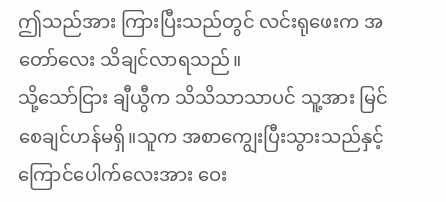ဤသည်အား ကြားပြီးသည်တွင် လင်းရုဖေးက အတော်လေး သိချင်လာရသည်။
သို့သော်ငြား ချီယွီက သိသိသာသာပင် သူ့အား မြင်စေချင်ဟန်မရှိ။သူက အစာကျွေးပြီးသွားသည်နှင့် ကြောင်ပေါက်လေးအား ဝေး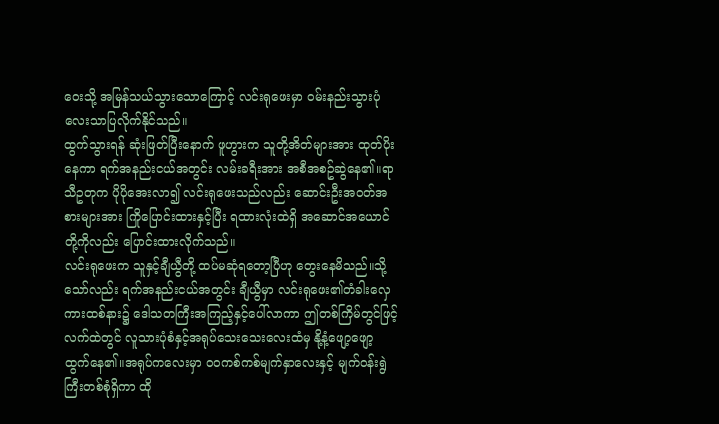ဝေးသို့ အမြန်သယ်သွားသောကြောင့် လင်းရုဖေးမှာ ဝမ်းနည်းသွားပုံလေးသာပြလိုက်နိုင်သည်။
ထွက်သွားရန် ဆုံးဖြတ်ပြီးနောက် ဖူဟွားက သူတို့အိတ်များအား ထုတ်ပိုးနေကာ ရက်အနည်းငယ်အတွင်း လမ်းခရီးအား အစီအစဥ်ဆွဲနေ၏။ရာသီဥတုက ပိုပိုအေးလာ၍ လင်းရုဖေးသည်လည်း ဆောင်းဦးအဝတ်အစားများအား ကြိုပြောင်းထားနှင့်ပြီး ရထားလုံးထဲရှိ အဆောင်အယောင်တို့ကိုလည်း ပြောင်းထားလိုက်သည်။
လင်းရုဖေးက သူနှင့်ချီယွီတို့ ထပ်မဆုံရတော့ပြီဟု တွေးနေမိသည်။သို့သော်လည်း ရက်အနည်းငယ်အတွင်း ချီယွီမှာ လင်းရုဖေး၏တံခါးလှေကားထစ်နား၌ ဒေါသတကြီးအကြည့်နှင့်ပေါ်လာကာ ဤတစ်ကြိမ်တွင်ဖြင့် လက်ထဲတွင် လူသားပုံစံနှင့်အရုပ်သေးသေးလေးထံမှ နို့နံ့ဖျော့ဖျော့ထွက်နေ၏။အရုပ်ကလေးမှာ ဝဝကစ်ကစ်မျက်နှာလေးနှင့် မျက်ဝန်းရွဲကြီးတစ်စုံရှိကာ ထို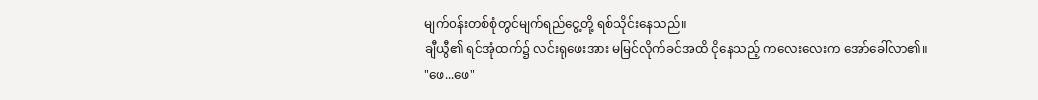မျက်၀န်းတစ်စုံတွင်မျက်ရည်ငွေ့တို့ ရစ်သိုင်းနေသည်။
ချီယွီ၏ ရင်အုံထက်၌ လင်းရုဖေးအား မမြင်လိုက်ခင်အထိ ငိုနေသည့် ကလေးလေးက အော်ခေါ်လာ၏။
"ဖေ...ဖေ"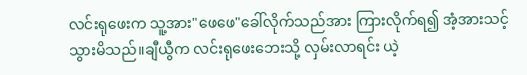လင်းရုဖေးက သူ့အား"ဖေဖေ"ခေါ်လိုက်သည်အား ကြားလိုက်ရ၍ အံ့အားသင့်သွားမိသည်။ချီယွီက လင်းရုဖေးဘေးသို့ လှမ်းလာရင်း ယဲ့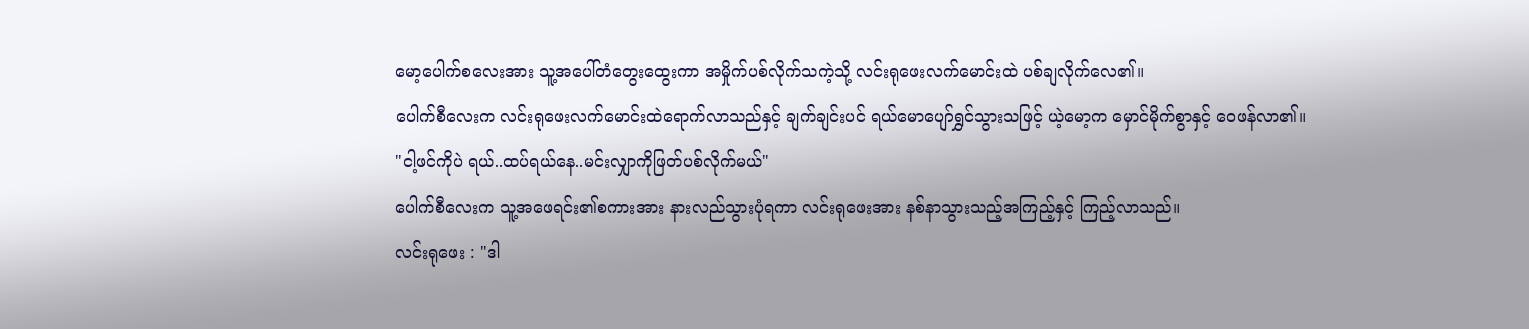မော့ပေါက်စလေးအား သူ့အပေါ်တံတွေးထွေးကာ အမှိုက်ပစ်လိုက်သကဲ့သို့ လင်းရုဖေးလက်မောင်းထဲ ပစ်ချလိုက်လေ၏။
ပေါက်စီလေးက လင်းရုဖေးလက်မောင်းထဲရောက်လာသည်နှင့် ချက်ချင်းပင် ရယ်မောပျော်ရွှင်သွားသဖြင့် ယဲ့မော့က မှောင်မိုက်စွာနှင့် ဝေဖန်လာ၏။
"ငါ့ဖင်ကိုပဲ ရယ်..ထပ်ရယ်နေ..မင်းလျှာကိုဖြတ်ပစ်လိုက်မယ်"
ပေါက်စီလေးက သူ့အဖေရင်း၏စကားအား နားလည်သွားပုံရကာ လင်းရုဖေးအား နစ်နာသွားသည့်အကြည့်နှင့် ကြည့်လာသည်။
လင်းရုဖေး : "ဒါ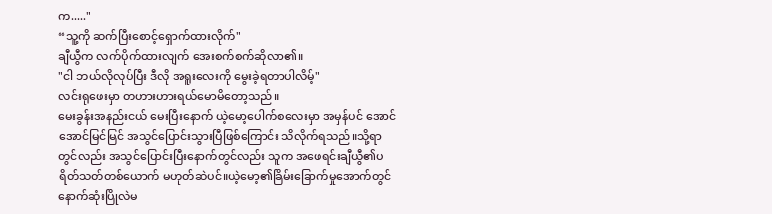က....."
“သူ့ကို ဆက်ပြီးစောင့်ရှောက်ထားလိုက်"
ချီယွီက လက်ပိုက်ထားလျက် အေးစက်စက်ဆိုလာ၏။
"ငါ ဘယ်လိုလုပ်ပြီး ဒီလို အရူးလေးကို မွေးခဲ့ရတာပါလိမ့်"
လင်းရုဖေးမှာ တဟားဟားရယ်မောမိတော့သည်။
မေးခွန်းအနည်းငယ် မေးပြီးနောက် ယဲ့မော့ပေါက်စလေးမှာ အမှန်ပင် အောင်အောင်မြင်မြင် အသွင်ပြောင်းသွားပြီဖြစ်ကြောင်း သိလိုက်ရသည်။သို့ရာတွင်လည်း အသွင်ပြောင်းပြီးနောက်တွင်လည်း သူက အဖေရင်းချီယွီ၏ပရိတ်သတ်တစ်ယောက် မဟုတ်ဆဲပင်။ယဲ့မော့၏ခြိမ်းခြောက်မှုအောက်တွင် နောက်ဆုံးပြိုလဲမ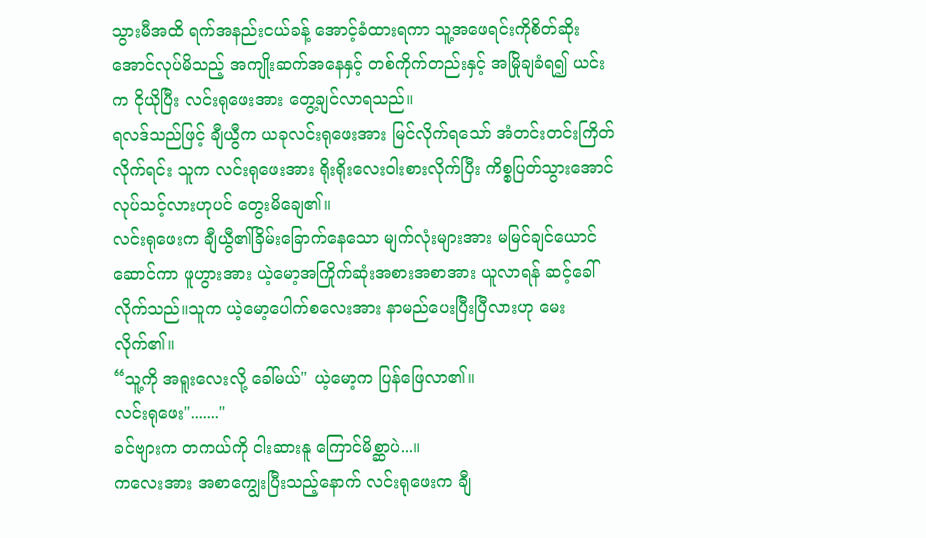သွားမီအထိ ရက်အနည်းငယ်ခန့် အောင့်ခံထားရကာ သူ့အဖေရင်းကိုစိတ်ဆိုးအောင်လုပ်မိသည့် အကျိုးဆက်အနေနှင့် တစ်ကိုက်တည်းနှင့် အမြိုချခံရ၍ ယင်းက ငိုယိုပြီး လင်းရုဖေးအား တွေ့ချင်လာရသည်။
ရလဒ်သည်ဖြင့် ချီယွီက ယခုလင်းရုဖေးအား မြင်လိုက်ရသော် အံတင်းတင်းကြိတ်လိုက်ရင်း သူက လင်းရုဖေးအား ရိုးရိုးလေး၀ါးစားလိုက်ပြီး ကိစ္စပြတ်သွားအောင်လုပ်သင့်လားဟုပင် တွေးမိချေ၏။
လင်းရုဖေးက ချီယွီ၏ခြိမ်းခြောက်နေသော မျက်လုံးများအား မမြင်ချင်ယောင်ဆောင်ကာ ဖူဟွားအား ယဲ့မော့အကြိုက်ဆုံးအစားအစာအား ယူလာရန် ဆင့်ခေါ်လိုက်သည်။သူက ယဲ့မော့ပေါက်စလေးအား နာမည်ပေးပြီးပြီလားဟု မေးလိုက်၏။
“သူ့ကို အရူးလေးလို့ ခေါ်မယ်" ယဲ့မော့က ပြန်ဖြေလာ၏။
လင်းရုဖေး"......."
ခင်ဗျားက တကယ်ကို ငါးဆားနူ ကြောင်မိစ္ဆာပဲ...။
ကလေးအား အစာကျွေးပြီးသည့်နောက် လင်းရုဖေးက ချီ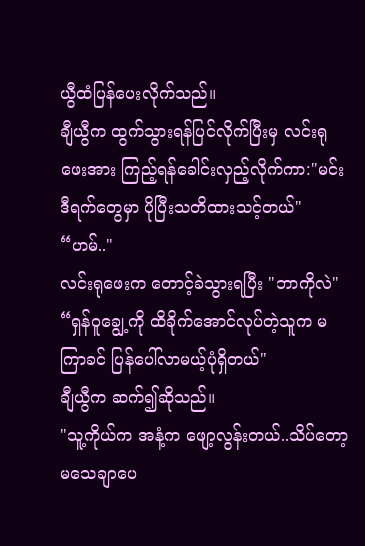ယွီထံပြန်ပေးလိုက်သည်။
ချီယွီက ထွက်သွားရန်ပြင်လိုက်ပြီးမှ လင်းရုဖေးအား ကြည့်ရန်ခေါင်းလှည့်လိုက်ကာ:"မင်း ဒီရက်တွေမှာ ပိုပြီးသတိထားသင့်တယ်"
“ဟမ်.."
လင်းရုဖေးက တောင့်ခဲသွားရပြီး "ဘာကိုလဲ"
“ရှန်ဝူချွေ့ကို ထိခိုက်အောင်လုပ်တဲ့သူက မကြာခင် ပြန်ပေါ်လာမယ့်ပုံရှိတယ်"
ချီယွီက ဆက်၍ဆိုသည်။
"သူ့ကိုယ်က အနံ့က ဖျော့လွန်းတယ်..သိပ်တော့မသေချာပေ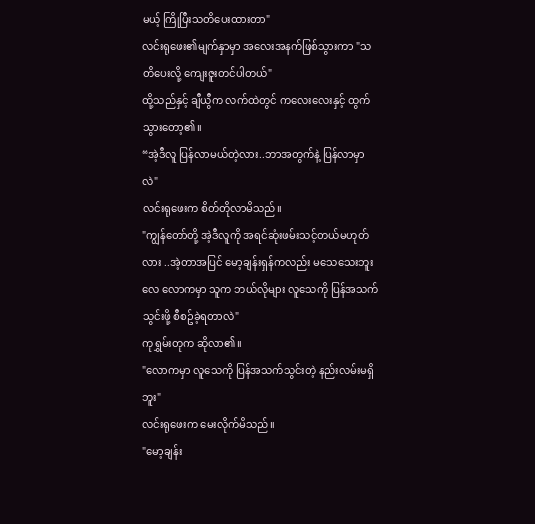မယ့် ကြိုပြီးသတိပေးထားတာ"
လင်းရုဖေး၏မျက်နှာမှာ အလေးအနက်ဖြစ်သွားကာ "သတိပေးလို့ ကျေးဇူးတင်ပါတယ်"
ထို့သည်နှင့် ချီယွီက လက်ထဲတွင် ကလေးလေးနှင့် ထွက်သွားတော့၏။
“အဲ့ဒီလူ ပြန်လာမယ်တဲ့လား..ဘာအတွက်နဲ့ ပြန်လာမှာလဲ"
လင်းရုဖေးက စိတ်တိုလာမိသည်။
"ကျွန်တော်တို့ အဲ့ဒီလူကို အရင်ဆုံးဖမ်းသင့်တယ်မဟုတ်လား ..အဲ့တာအပြင် မော့ချန်းရှန်ကလည်း မသေသေးဘူးလေ လောကမှာ သူက ဘယ်လိုများ လူသေကို ပြန်အသက်သွင်းဖို့ စီစဥ်ခဲ့ရတာလဲ"
ကုရွှမ်းတုက ဆိုလာ၏။
"လောကမှာ လူသေကို ပြန်အသက်သွင်းတဲ့ နည်းလမ်းမရှိဘူး"
လင်းရုဖေးက မေးလိုက်မိသည်။
"မော့ချန်း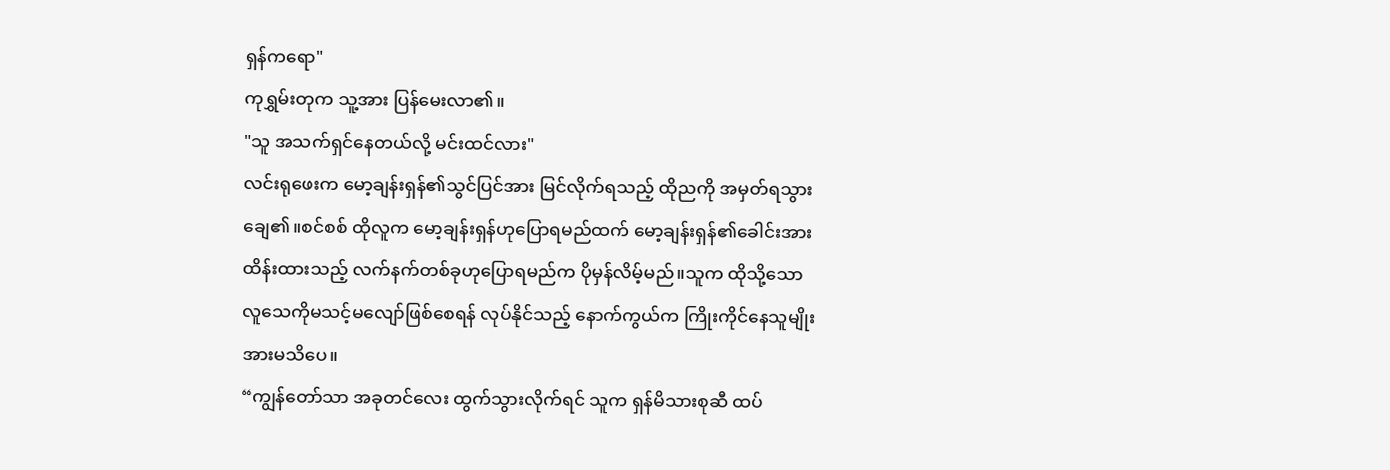ရှန်ကရော"
ကုရွှမ်းတုက သူ့အား ပြန်မေးလာ၏။
"သူ အသက်ရှင်နေတယ်လို့ မင်းထင်လား"
လင်းရုဖေးက မော့ချန်းရှန်၏သွင်ပြင်အား မြင်လိုက်ရသည့် ထိုညကို အမှတ်ရသွားချေ၏။စင်စစ် ထိုလူက မော့ချန်းရှန်ဟုပြောရမည်ထက် မော့ချန်းရှန်၏ခေါင်းအားထိန်းထားသည့် လက်နက်တစ်ခုဟုပြောရမည်က ပိုမှန်လိမ့်မည်။သူက ထိုသို့သော လူသေကိုမသင့်မလျော်ဖြစ်စေရန် လုပ်နိုင်သည့် နောက်ကွယ်က ကြိုးကိုင်နေသူမျိုးအားမသိပေ။
“ကျွန်တော်သာ အခုတင်လေး ထွက်သွားလိုက်ရင် သူက ရှန်မိသားစုဆီ ထပ်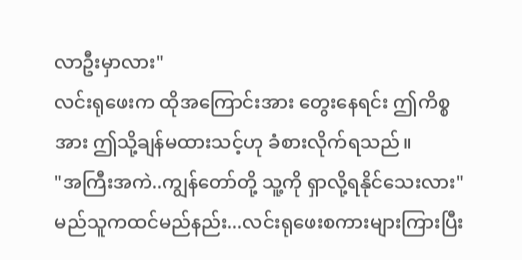လာဦးမှာလား"
လင်းရုဖေးက ထိုအကြောင်းအား တွေးနေရင်း ဤကိစ္စအား ဤသို့ချန်မထားသင့်ဟု ခံစားလိုက်ရသည်။
"အကြီးအကဲ..ကျွန်တော်တို့ သူ့ကို ရှာလို့ရနိုင်သေးလား"
မည်သူကထင်မည်နည်း...လင်းရုဖေးစကားများကြားပြီး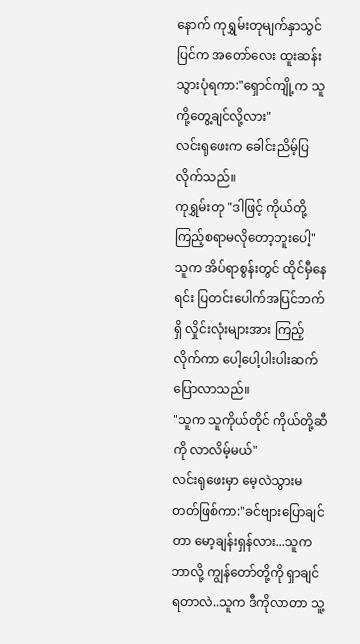နောက် ကုရွှမ်းတုမျက်နှာသွင်ပြင်က အတော်လေး ထူးဆန်းသွားပုံရကာ:"ရှောင်ကျို့က သူကို့တွေ့ချင်လို့လား"
လင်းရုဖေးက ခေါင်းညိမ့်ပြလိုက်သည်။
ကုရွှမ်းတု "ဒါဖြင့် ကိုယ်တို့ကြည့်စရာမလိုတော့ဘူးပေါ့"
သူက အိပ်ရာစွန်းတွင် ထိုင်မှီနေရင်း ပြတင်းပေါက်အပြင်ဘက်ရှိ လှိုင်းလုံးများအား ကြည့်လိုက်ကာ ပေါ့ပေါ့ပါးပါးဆက်ပြောလာသည်။
"သူက သူကိုယ်တိုင် ကိုယ်တို့ဆီကို လာလိမ့်မယ်"
လင်းရုဖေးမှာ မေ့လဲသွားမတတ်ဖြစ်ကာ:"ခင်ဗျားပြောချင်တာ မော့ချန်းရှန်လား...သူက ဘာလို့ ကျွန်တော်တို့ကို ရှာချင်ရတာလဲ..သူက ဒီကိုလာတာ သူ့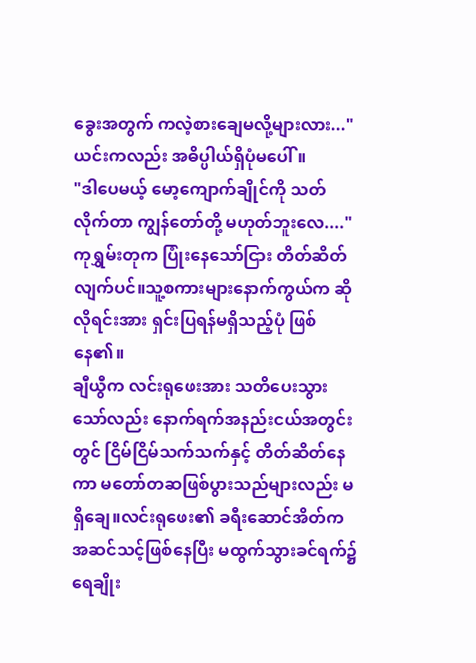ခွေးအတွက် ကလဲ့စားချေမလို့များလား..."
ယင်းကလည်း အဓိပ္ပါယ်ရှိပုံမပေါ်။
"ဒါပေမယ့် မော့ကျောက်ချိုင်ကို သတ်လိုက်တာ ကျွန်တော်တို့ မဟုတ်ဘူးလေ...."
ကုရွှမ်းတုက ပြုံးနေသော်ငြား တိတ်ဆိတ်လျက်ပင်။သူ့စကားများနောက်ကွယ်က ဆိုလိုရင်းအား ရှင်းပြရန်မရှိသည့်ပုံ ဖြစ်နေ၏။
ချီယွီက လင်းရုဖေးအား သတိပေးသွားသော်လည်း နောက်ရက်အနည်းငယ်အတွင်းတွင် ငြိမ်ငြိမ်သက်သက်နှင့် တိတ်ဆိတ်နေကာ မတော်တဆဖြစ်ပွားသည်များလည်း မရှိချေ။လင်းရုဖေး၏ ခရီးဆောင်အိတ်က အဆင်သင့်ဖြစ်နေပြီး မထွက်သွားခင်ရက်၌ ရေချိုး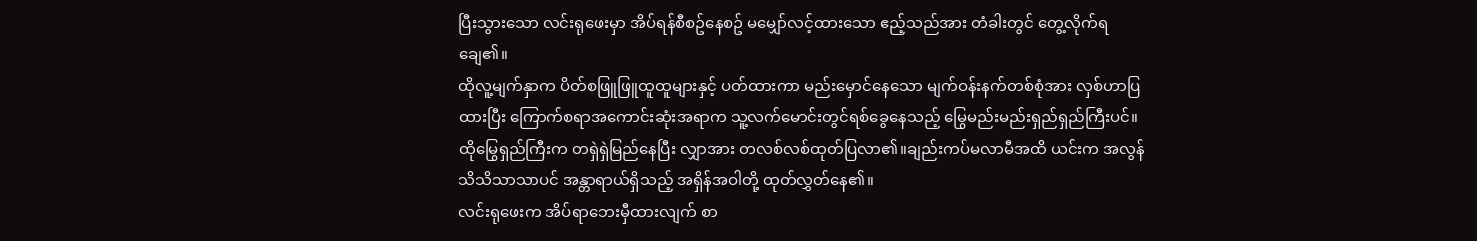ပြီးသွားသော လင်းရုဖေးမှာ အိပ်ရန်စီစဥ်နေစဥ် မမျှော်လင့်ထားသော ဧည့်သည်အား တံခါးတွင် တွေ့လိုက်ရချေ၏။
ထိုလူ့မျက်နှာက ပိတ်စဖြူဖြူထူထူများနှင့် ပတ်ထားကာ မည်းမှောင်နေသော မျက်ဝန်းနက်တစ်စုံအား လှစ်ဟာပြထားပြီး ကြောက်စရာအကောင်းဆုံးအရာက သူ့လက်မောင်းတွင်ရစ်ခွေနေသည့် မြွေမည်းမည်းရှည်ရှည်ကြီးပင်။ထိုမြွေရှည်ကြီးက တရှဲရှဲမြည်နေပြီး လျှာအား တလစ်လစ်ထုတ်ပြလာ၏။ချည်းကပ်မလာမီအထိ ယင်းက အလွန်သိသိသာသာပင် အန္တာရာယ်ရှိသည့် အရှိန်အဝါတို့ ထုတ်လွှတ်နေ၏။
လင်းရုဖေးက အိပ်ရာဘေးမှီထားလျက် စာ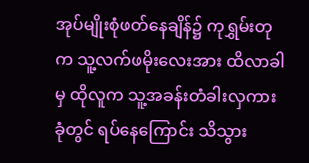အုပ်မျိုးစုံဖတ်နေချိန်၌ ကုရွှမ်းတုက သူ့လက်ဖမိုးလေးအား ထိလာခါမှ ထိုလူက သူ့အခန်းတံခါးလှကားခုံတွင် ရပ်နေကြောင်း သိသွား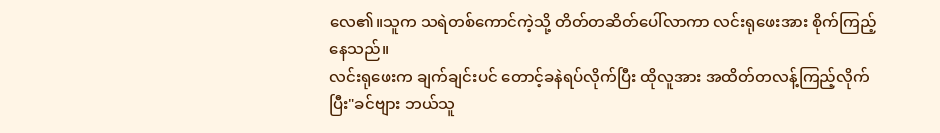လေ၏။သူက သရဲတစ်ကောင်ကဲ့သို့ တိတ်တဆိတ်ပေါ်လာကာ လင်းရုဖေးအား စိုက်ကြည့်နေသည်။
လင်းရုဖေးက ချက်ချင်းပင် တောင့်ခနဲရပ်လိုက်ပြီး ထိုလူအား အထိတ်တလန့်ကြည့်လိုက်ပြီး"ခင်ဗျား ဘယ်သူ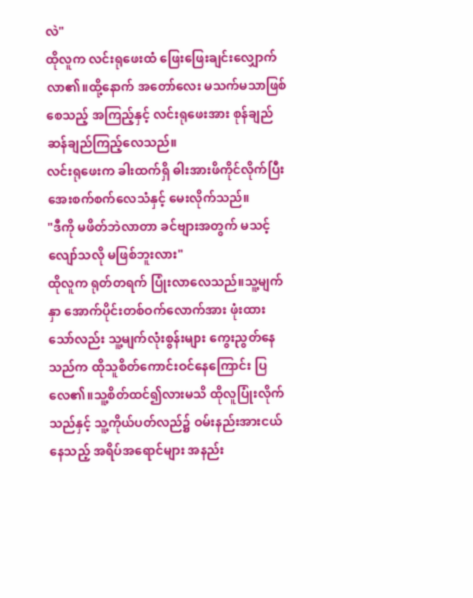လဲ"
ထိုလူက လင်းရုဖေးထံ ဖြေးဖြေးချင်းလျှောက်လာ၏။ထို့နောက် အတော်လေး မသက်မသာဖြစ်စေသည့် အကြည့်နှင့် လင်းရုဖေးအား စုန်ချည်ဆန်ချည်ကြည့်လေသည်။
လင်းရုဖေးက ခါးထက်ရှိ ဓါးအားဖိကိုင်လိုက်ပြီး အေးစက်စက်လေသံနှင့် မေးလိုက်သည်။
"ဒီကို မဖိတ်ဘဲလာတာ ခင်ဗျားအတွက် မသင့်လျော်သလို မဖြစ်ဘူးလား"
ထိုလူက ရုတ်တရက် ပြုံးလာလေသည်။သူ့မျက်နှာ အောက်ပိုင်းတစ်ဝက်လောက်အား ဖုံးထားသော်လည်း သူ့မျက်လုံးစွန်းများ ကွေးညွတ်နေသည်က ထိုသူစိတ်ကောင်းဝင်နေကြောင်း ပြလေ၏။သူ့စိတ်ထင်၍လားမသိ ထိုလူပြုံးလိုက်သည်နှင့် သူ့ကိုယ်ပတ်လည်၌ ဝမ်းနည်းအားငယ်နေသည့် အရိပ်အရောင်များ အနည်း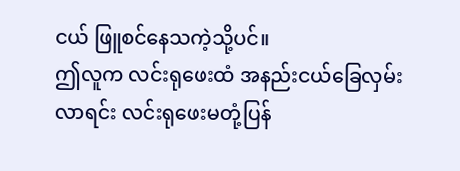ငယ် ဖြူစင်နေသကဲ့သို့ပင်။
ဤလူက လင်းရုဖေးထံ အနည်းငယ်ခြေလှမ်းလာရင်း လင်းရုဖေးမတုံ့ပြန်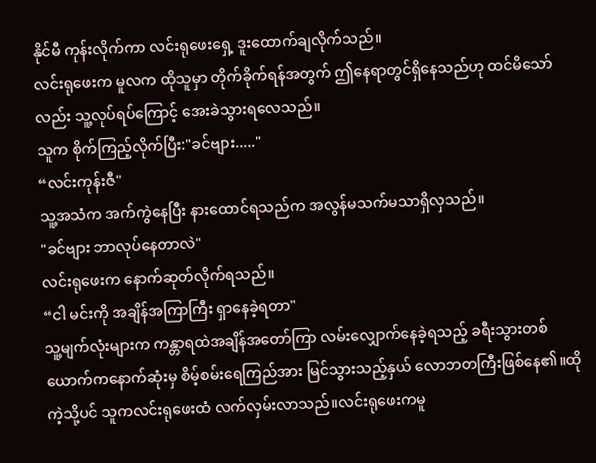နိုင်မီ ကုန်းလိုက်ကာ လင်းရုဖေးရှေ့ ဒူးထောက်ချလိုက်သည်။
လင်းရုဖေးက မူလက ထိုသူမှာ တိုက်ခိုက်ရန်အတွက် ဤနေရာတွင်ရှိနေသည်ဟု ထင်မိသော်လည်း သူ့လုပ်ရပ်ကြောင့် အေးခဲသွားရလေသည်။
သူက စိုက်ကြည့်လိုက်ပြီး:"ခင်ဗျား....."
“လင်းကုန်းဇီ"
သူ့အသံက အက်ကွဲနေပြီး နားထောင်ရသည်က အလွန်မသက်မသာရှိလှသည်။
"ခင်ဗျား ဘာလုပ်နေတာလဲ"
လင်းရုဖေးက နောက်ဆုတ်လိုက်ရသည်။
“ငါ မင်းကို အချိန်အကြာကြီး ရှာနေခဲ့ရတာ"
သူ့မျက်လုံးများက ကန္တာရထဲအချိန်အတော်ကြာ လမ်းလျှောက်နေခဲ့ရသည့် ခရီးသွားတစ်ယောက်ကနောက်ဆုံးမှ စိမ့်စမ်းရေကြည်အား မြင်သွားသည့်နှယ် လောဘတကြီးဖြစ်နေ၏။ထိုကဲ့သို့ပင် သူကလင်းရုဖေးထံ လက်လှမ်းလာသည်။လင်းရုဖေးကမူ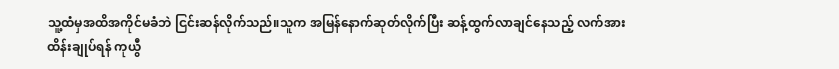သူ့ထံမှအထိအကိုင်မခံဘဲ ငြင်းဆန်လိုက်သည်။သူက အမြန်နောက်ဆုတ်လိုက်ပြီး ဆန့်ထွက်လာချင်နေသည့် လက်အား ထိန်းချုပ်ရန် ကုယွီ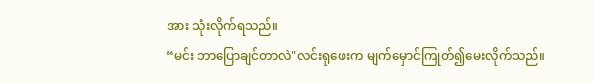အား သုံးလိုက်ရသည်။
“မင်း ဘာပြောချင်တာလဲ"လင်းရုဖေးက မျက်မှောင်ကြုတ်၍မေးလိုက်သည်။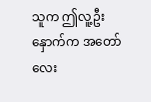သူက ဤလူ့ဦးနှောက်က အတော်လေး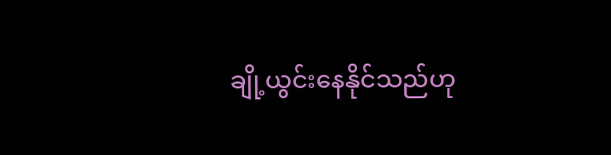ချို့ယွင်းနေနိုင်သည်ဟု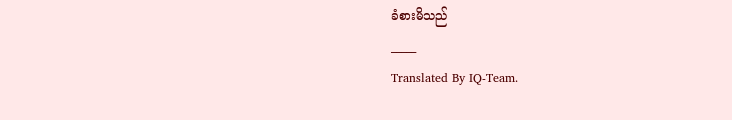ခံစားမိသည်
_____
Translated By IQ-Team.